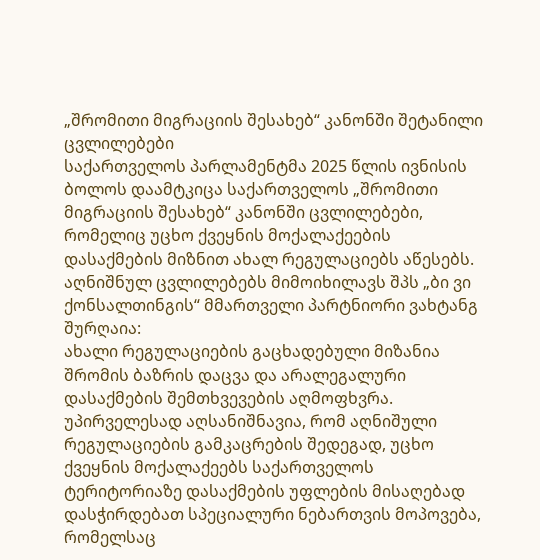„შრომითი მიგრაციის შესახებ“ კანონში შეტანილი ცვლილებები
საქართველოს პარლამენტმა 2025 წლის ივნისის ბოლოს დაამტკიცა საქართველოს „შრომითი მიგრაციის შესახებ“ კანონში ცვლილებები, რომელიც უცხო ქვეყნის მოქალაქეების დასაქმების მიზნით ახალ რეგულაციებს აწესებს.
აღნიშნულ ცვლილებებს მიმოიხილავს შპს „ბი ვი ქონსალთინგის“ მმართველი პარტნიორი ვახტანგ შურღაია:
ახალი რეგულაციების გაცხადებული მიზანია შრომის ბაზრის დაცვა და არალეგალური დასაქმების შემთხვევების აღმოფხვრა. უპირველესად აღსანიშნავია, რომ აღნიშული რეგულაციების გამკაცრების შედეგად, უცხო ქვეყნის მოქალაქეებს საქართველოს ტერიტორიაზე დასაქმების უფლების მისაღებად დასჭირდებათ სპეციალური ნებართვის მოპოვება, რომელსაც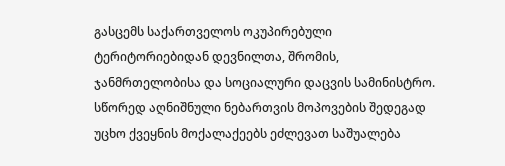გასცემს საქართველოს ოკუპირებული ტერიტორიებიდან დევნილთა, შრომის, ჯანმრთელობისა და სოციალური დაცვის სამინისტრო. სწორედ აღნიშნული ნებართვის მოპოვების შედეგად უცხო ქვეყნის მოქალაქეებს ეძლევათ საშუალება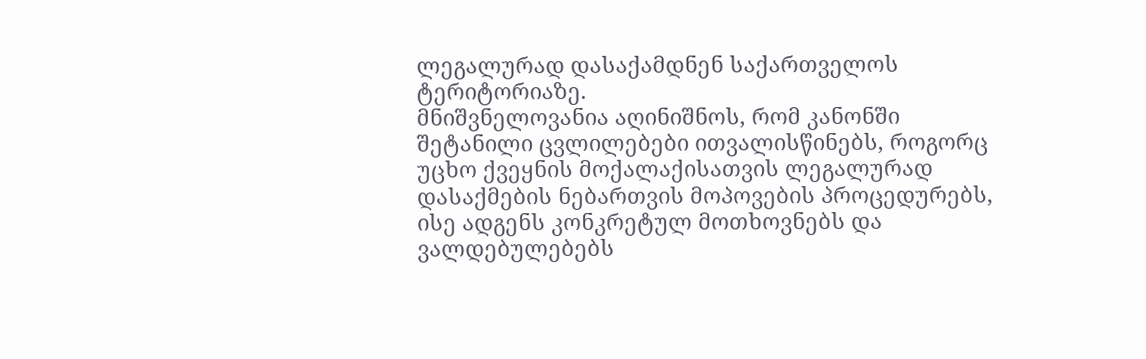ლეგალურად დასაქამდნენ საქართველოს ტერიტორიაზე.
მნიშვნელოვანია აღინიშნოს, რომ კანონში შეტანილი ცვლილებები ითვალისწინებს, როგორც უცხო ქვეყნის მოქალაქისათვის ლეგალურად დასაქმების ნებართვის მოპოვების პროცედურებს, ისე ადგენს კონკრეტულ მოთხოვნებს და ვალდებულებებს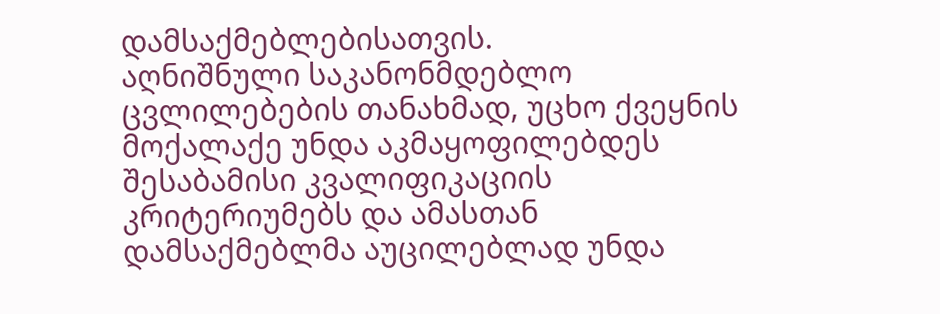დამსაქმებლებისათვის.
აღნიშნული საკანონმდებლო ცვლილებების თანახმად, უცხო ქვეყნის მოქალაქე უნდა აკმაყოფილებდეს შესაბამისი კვალიფიკაციის კრიტერიუმებს და ამასთან დამსაქმებლმა აუცილებლად უნდა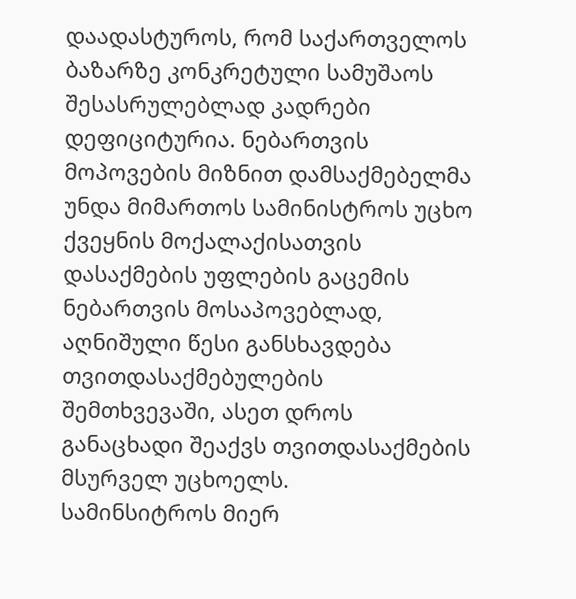დაადასტუროს, რომ საქართველოს ბაზარზე კონკრეტული სამუშაოს შესასრულებლად კადრები დეფიციტურია. ნებართვის მოპოვების მიზნით დამსაქმებელმა უნდა მიმართოს სამინისტროს უცხო ქვეყნის მოქალაქისათვის დასაქმების უფლების გაცემის ნებართვის მოსაპოვებლად, აღნიშული წესი განსხავდება თვითდასაქმებულების შემთხვევაში, ასეთ დროს განაცხადი შეაქვს თვითდასაქმების მსურველ უცხოელს.
სამინსიტროს მიერ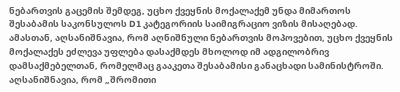ნებართვის გაცემის შემდეგ, უცხო ქვეყნის მოქალაქემ უნდა მიმართოს შესაბამის საკონსულოს D1 კატეგორიის საიმიგრაციო ვიზის მისაღებად. ამასთან, აღსანიშნავია, რომ აღნიშნული ნებართვის მოპოვებით, უცხო ქვეყნის მოქალაქეს ეძლევა უფლება დასაქმდეს მხოლოდ იმ ადგილობრივ დამსაქმებელთან, რომელმაც გააკეთა შესაბამისი განაცხადი სამინისტროში.
აღსანიშნავია, რომ „შრომითი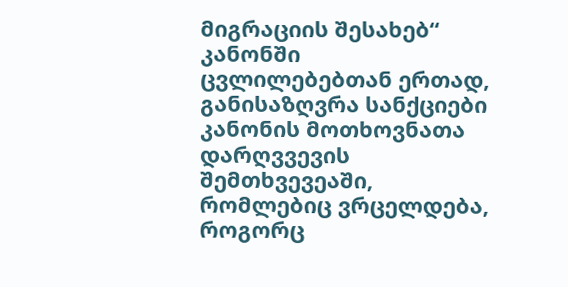მიგრაციის შესახებ“ კანონში ცვლილებებთან ერთად, განისაზღვრა სანქციები კანონის მოთხოვნათა დარღვვევის შემთხვევეაში, რომლებიც ვრცელდება, როგორც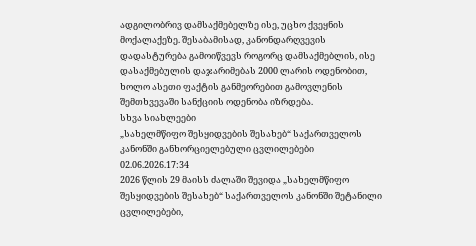ადგილობრივ დამსაქმებელზე ისე, უცხო ქვეყნის მოქალაქეზე. შესაბამისად, კანონდარღვევის დადასტურება გამოიწვევს როგორც დამსაქმებლის, ისე დასაქმებულის დაჯარიმებას 2000 ლარის ოდენობით, ხოლო ასეთი ფაქტის განმეორებით გამოვლენის შემთხვევაში სანქციის ოდენობა იზრდება.
სხვა სიახლეები
„სახელმწიფო შესყიდვების შესახებ“ საქართველოს კანონში განხორციელებული ცვლილებები
02.06.2026.17:34
2026 წლის 29 მაისს ძალაში შევიდა „სახელმწიფო შესყიდვების შესახებ“ საქართველოს კანონში შეტანილი ცვლილებები,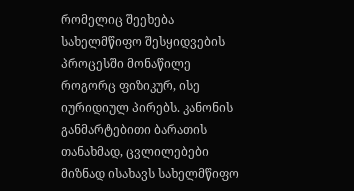რომელიც შეეხება სახელმწიფო შესყიდვების პროცესში მონაწილე როგორც ფიზიკურ, ისე იურიდიულ პირებს. კანონის განმარტებითი ბარათის თანახმად, ცვლილებები მიზნად ისახავს სახელმწიფო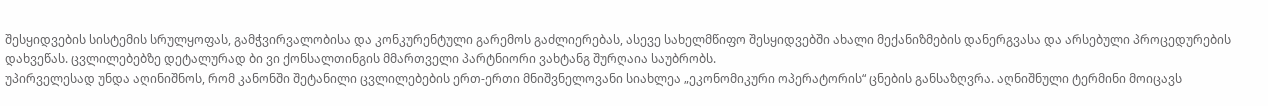შესყიდვების სისტემის სრულყოფას, გამჭვირვალობისა და კონკურენტული გარემოს გაძლიერებას, ასევე სახელმწიფო შესყიდვებში ახალი მექანიზმების დანერგვასა და არსებული პროცედურების დახვეწას. ცვლილებებზე დეტალურად ბი ვი ქონსალთინგის მმართველი პარტნიორი ვახტანგ შურღაია საუბრობს.
უპირველესად უნდა აღინიშნოს, რომ კანონში შეტანილი ცვლილებების ერთ-ერთი მნიშვნელოვანი სიახლეა „ეკონომიკური ოპერატორის“ ცნების განსაზღვრა. აღნიშნული ტერმინი მოიცავს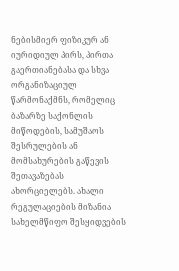ნებისმიერ ფიზიკურ ან იურიდიულ პირს, პირთა გაერთიანებასა და სხვა ორგანიზაციულ წარმონაქმნს, რომელიც ბაზარზე საქონლის მიწოდების, სამუშაოს შესრულების ან მომსახურების გაწევის შეთავაზებას ახორციელებს. ახალი რეგულაციების მიზანია სახელმწიფო შესყიდვების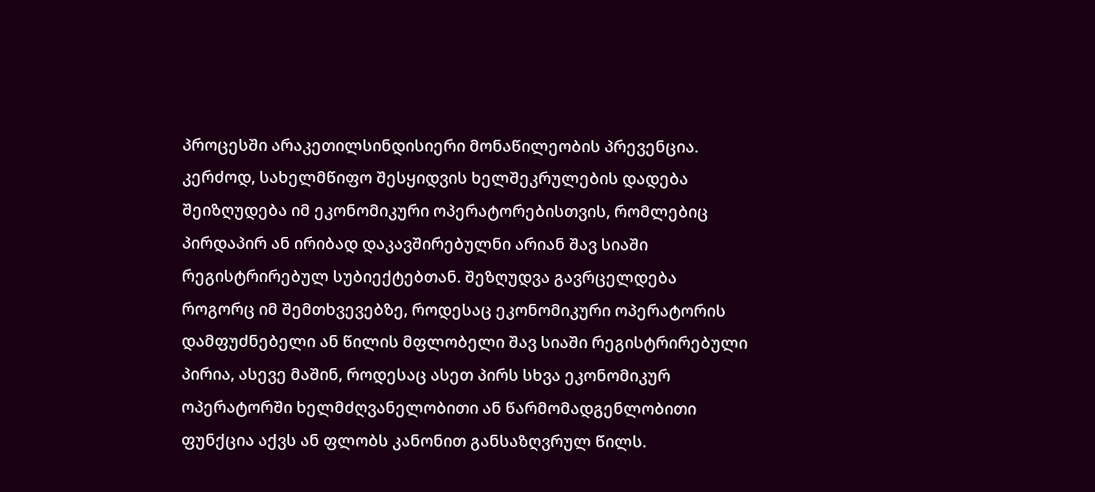პროცესში არაკეთილსინდისიერი მონაწილეობის პრევენცია. კერძოდ, სახელმწიფო შესყიდვის ხელშეკრულების დადება შეიზღუდება იმ ეკონომიკური ოპერატორებისთვის, რომლებიც პირდაპირ ან ირიბად დაკავშირებულნი არიან შავ სიაში რეგისტრირებულ სუბიექტებთან. შეზღუდვა გავრცელდება როგორც იმ შემთხვევებზე, როდესაც ეკონომიკური ოპერატორის დამფუძნებელი ან წილის მფლობელი შავ სიაში რეგისტრირებული პირია, ასევე მაშინ, როდესაც ასეთ პირს სხვა ეკონომიკურ ოპერატორში ხელმძღვანელობითი ან წარმომადგენლობითი ფუნქცია აქვს ან ფლობს კანონით განსაზღვრულ წილს.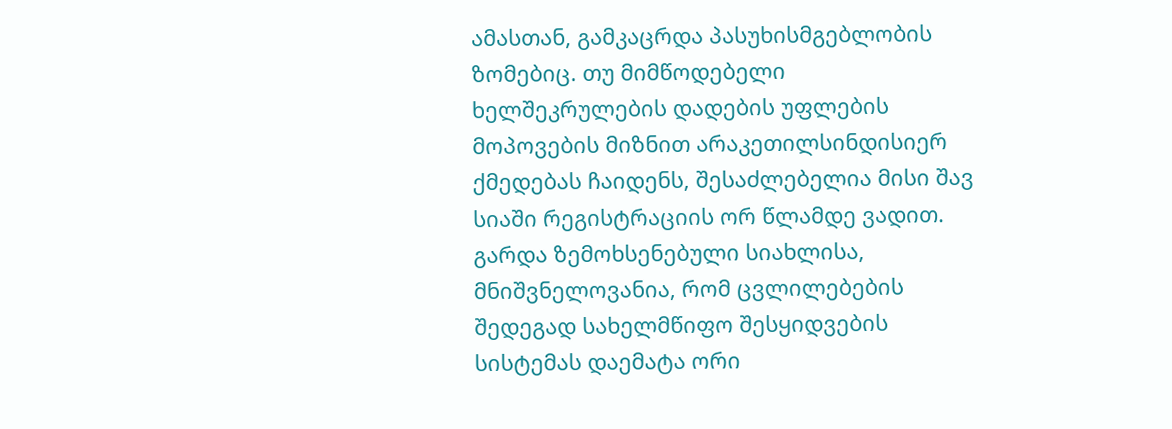ამასთან, გამკაცრდა პასუხისმგებლობის ზომებიც. თუ მიმწოდებელი ხელშეკრულების დადების უფლების მოპოვების მიზნით არაკეთილსინდისიერ ქმედებას ჩაიდენს, შესაძლებელია მისი შავ სიაში რეგისტრაციის ორ წლამდე ვადით.
გარდა ზემოხსენებული სიახლისა, მნიშვნელოვანია, რომ ცვლილებების შედეგად სახელმწიფო შესყიდვების სისტემას დაემატა ორი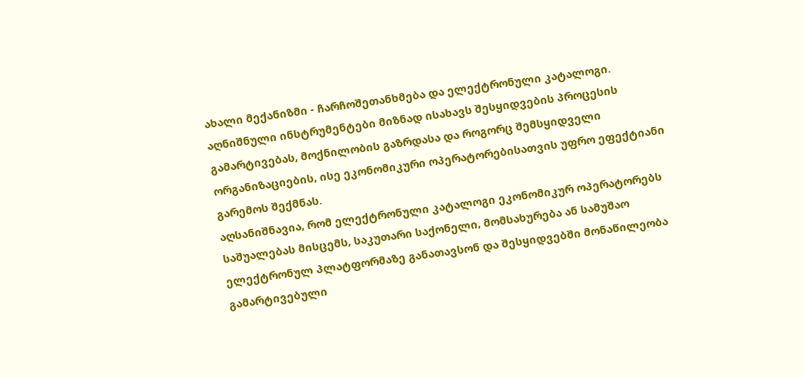ახალი მექანიზმი - ჩარჩოშეთანხმება და ელექტრონული კატალოგი. აღნიშნული ინსტრუმენტები მიზნად ისახავს შესყიდვების პროცესის გამარტივებას, მოქნილობის გაზრდასა და როგორც შემსყიდველი ორგანიზაციების, ისე ეკონომიკური ოპერატორებისათვის უფრო ეფექტიანი გარემოს შექმნას.
აღსანიშნავია, რომ ელექტრონული კატალოგი ეკონომიკურ ოპერატორებს საშუალებას მისცემს, საკუთარი საქონელი, მომსახურება ან სამუშაო ელექტრონულ პლატფორმაზე განათავსონ და შესყიდვებში მონაწილეობა გამარტივებული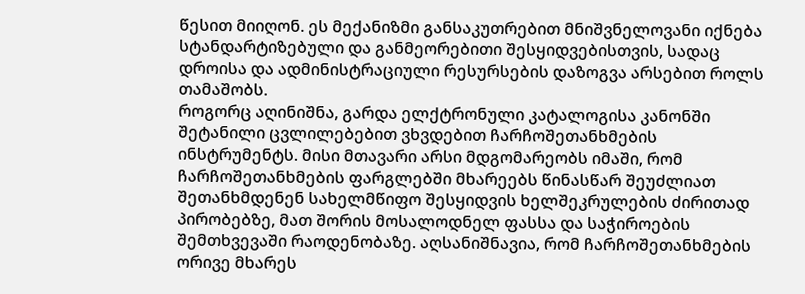წესით მიიღონ. ეს მექანიზმი განსაკუთრებით მნიშვნელოვანი იქნება სტანდარტიზებული და განმეორებითი შესყიდვებისთვის, სადაც დროისა და ადმინისტრაციული რესურსების დაზოგვა არსებით როლს თამაშობს.
როგორც აღინიშნა, გარდა ელქტრონული კატალოგისა კანონში შეტანილი ცვლილებებით ვხვდებით ჩარჩოშეთანხმების ინსტრუმენტს. მისი მთავარი არსი მდგომარეობს იმაში, რომ ჩარჩოშეთანხმების ფარგლებში მხარეებს წინასწარ შეუძლიათ შეთანხმდენენ სახელმწიფო შესყიდვის ხელშეკრულების ძირითად პირობებზე, მათ შორის მოსალოდნელ ფასსა და საჭიროების შემთხვევაში რაოდენობაზე. აღსანიშნავია, რომ ჩარჩოშეთანხმების ორივე მხარეს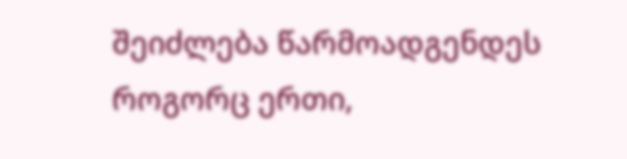შეიძლება წარმოადგენდეს როგორც ერთი,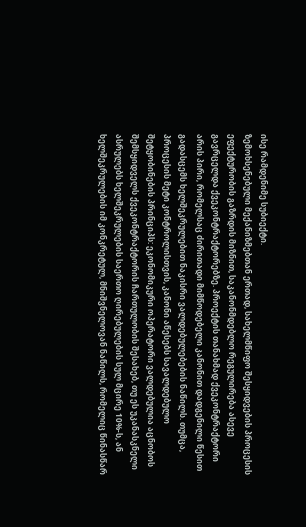ისე რამდენიმე სუბიექტი.
ზემოხსენებული მექანიზმებთან ერთად, სახელმწიფო შესყიდვების პროცესის ეფექტურობის გაზრდის მიზნით, საკანონმდებლო რეგულირება ასევე გავრცელდა ქვეკონტრაქტორებზე. პროექტის თანახმად ქვეკონტრაქტორი არის პირი, რომელსაც ძირითადი მიმწოდებელი კანონით დადგენილი წესით გადასცემს ხელშეკრულებით ნაკისრი ვალდებულებების ნაწილს. თუმცა, პროცესის მეტი კონტროლისთვის, კანონი აწესებს სავალდებულო შეტყობინების პრინციპს: ეკონომიკური ოპერატორი ვალდებულია აცნობოს შემსყიდველს ქვეკონტრაქტორის ჩართულობის შესახებ, თუ ეს უკანასკნელი ასრულებს ხელშეკრულების საერთო ღირებულების სულ მცირე 10%-ს, ან ხელშეკრულების იმ კონკრეტულ, მნიშვნელოვან ნაწილს, რომელიც წინასწარ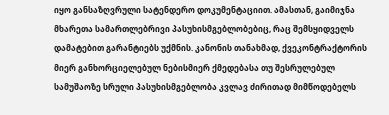იყო განსაზღვრული სატენდერო დოკუმენტაციით. ამასთან, გაიმიჯნა მხარეთა სამართლებრივი პასუხისმგებლობებიც, რაც შემსყიდველს დამატებით გარანტიებს უქმნის. კანონის თანახმად, ქვეკონტრაქტორის მიერ განხორციელებულ ნებისმიერ ქმედებასა თუ შესრულებულ სამუშაოზე სრული პასუხისმგებლობა კვლავ ძირითად მიმწოდებელს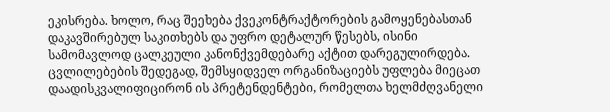ეკისრება. ხოლო, რაც შეეხება ქვეკონტრაქტორების გამოყენებასთან დაკავშირებულ საკითხებს და უფრო დეტალურ წესებს, ისინი სამომავლოდ ცალკეული კანონქვემდებარე აქტით დარეგულირდება.
ცვლილებების შედეგად, შემსყიდველ ორგანიზაციებს უფლება მიეცათ დაადისკვალიფიცირონ ის პრეტენდენტები, რომელთა ხელმძღვანელი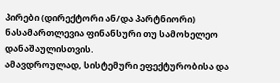პირები (დირექტორი ან/და პარტნიორი) ნასამართლევია ფინანსური თუ სამოხელეო დანაშაულისთვის.
ამავდროულად, სისტემური ეფექტურობისა და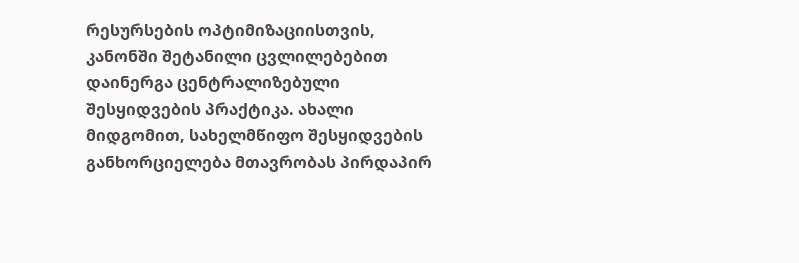რესურსების ოპტიმიზაციისთვის, კანონში შეტანილი ცვლილებებით დაინერგა ცენტრალიზებული შესყიდვების პრაქტიკა. ახალი მიდგომით, სახელმწიფო შესყიდვების განხორციელება მთავრობას პირდაპირ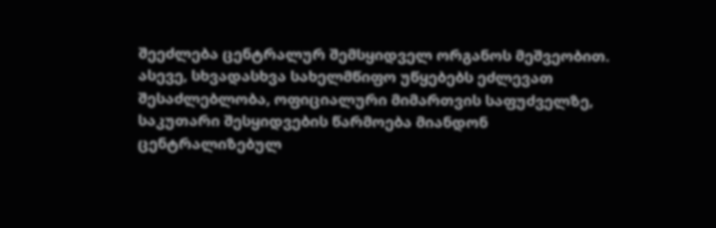შეეძლება ცენტრალურ შემსყიდველ ორგანოს მეშვეობით. ასევე, სხვადასხვა სახელმწიფო უწყებებს ეძლევათ შესაძლებლობა, ოფიციალური მიმართვის საფუძველზე, საკუთარი შესყიდვების წარმოება მიანდონ ცენტრალიზებულ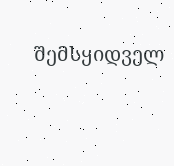შემსყიდველ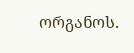ორგანოს.